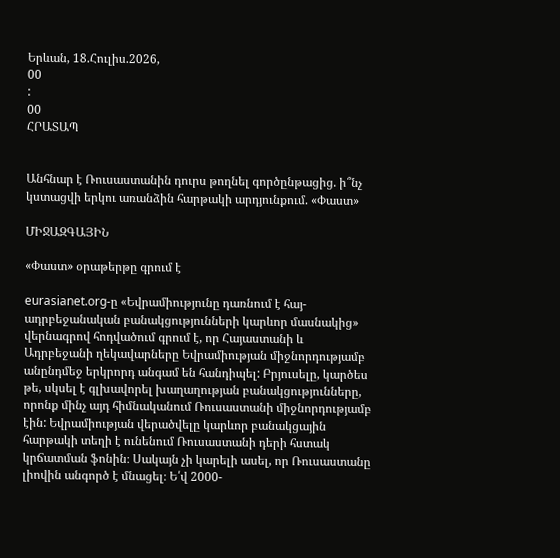Երևան, 18.Հուլիս.2026,
00
:
00
ՀՐԱՏԱՊ


Անհնար է Ռուսաստանին դուրս թողնել գործընթացից. ի՞նչ կստացվի երկու առանձին հարթակի արդյունքում. «Փաստ»

ՄԻՋԱԶԳԱՅԻՆ

«Փաստ» օրաթերթը գրում է

eurasianet.org-ը «Եվրամիությունը դառնում է հայ-ադրբեջանական բանակցությունների կարևոր մասնակից» վերնագրով հոդվածում գրում է, որ Հայաստանի և Ադրբեջանի ղեկավարները Եվրամիության միջնորդությամբ անընդմեջ երկրորդ անգամ են հանդիպել: Բրյուսելը, կարծես թե, սկսել է գլխավորել խաղաղության բանակցությունները, որոնք մինչ այդ հիմնականում Ռուսաստանի միջնորդությամբ էին: Եվրամիության վերածվելը կարևոր բանակցային հարթակի տեղի է ունենում Ռուսաստանի դերի հստակ կրճատման ֆոնին։ Սակայն չի կարելի ասել, որ Ռուսաստանը լիովին անգործ է մնացել։ Ե՛վ 2000-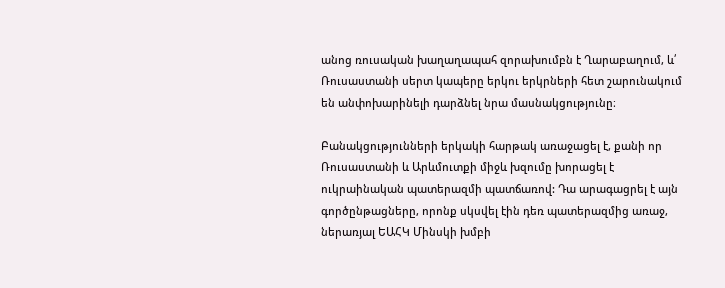անոց ռուսական խաղաղապահ զորախումբն է Ղարաբաղում, և՛ Ռուսաստանի սերտ կապերը երկու երկրների հետ շարունակում են անփոխարինելի դարձնել նրա մասնակցությունը։

Բանակցությունների երկակի հարթակ առաջացել է, քանի որ Ռուսաստանի և Արևմուտքի միջև խզումը խորացել է ուկրաինական պատերազմի պատճառով: Դա արագացրել է այն գործընթացները, որոնք սկսվել էին դեռ պատերազմից առաջ, ներառյալ ԵԱՀԿ Մինսկի խմբի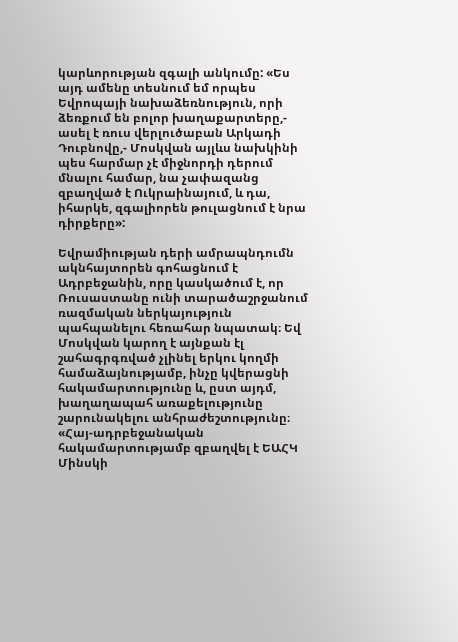կարևորության զգալի անկումը: «Ես այդ ամենը տեսնում եմ որպես Եվրոպայի նախաձեռնություն, որի ձեռքում են բոլոր խաղաքարտերը,- ասել է ռուս վերլուծաբան Արկադի Դուբնովը,- Մոսկվան այլևս նախկինի պես հարմար չէ միջնորդի դերում մնալու համար, նա չափազանց զբաղված է Ուկրաինայում, և դա, իհարկե, զգալիորեն թուլացնում է նրա դիրքերը»:

Եվրամիության դերի ամրապնդումն ակնհայտորեն գոհացնում է Ադրբեջանին, որը կասկածում է, որ Ռուսաստանը ունի տարածաշրջանում ռազմական ներկայություն պահպանելու հեռահար նպատակ։ Եվ Մոսկվան կարող է այնքան էլ շահագրգռված չլինել երկու կողմի համաձայնությամբ, ինչը կվերացնի հակամարտությունը և, ըստ այդմ, խաղաղապահ առաքելությունը շարունակելու անհրաժեշտությունը։ «Հայ-ադրբեջանական հակամարտությամբ զբաղվել է ԵԱՀԿ Մինսկի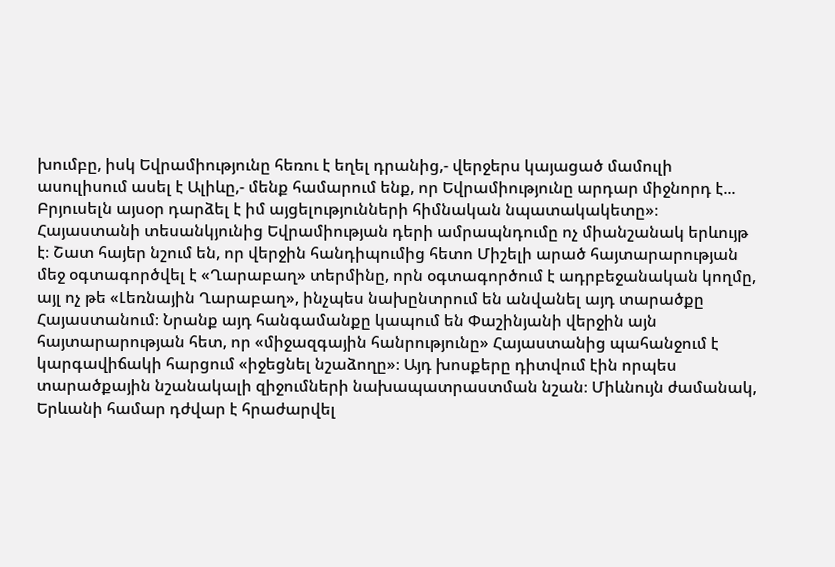խումբը, իսկ Եվրամիությունը հեռու է եղել դրանից,- վերջերս կայացած մամուլի ասուլիսում ասել է Ալիևը,- մենք համարում ենք, որ Եվրամիությունը արդար միջնորդ է... Բրյուսելն այսօր դարձել է իմ այցելությունների հիմնական նպատակակետը»։ Հայաստանի տեսանկյունից Եվրամիության դերի ամրապնդումը ոչ միանշանակ երևույթ է։ Շատ հայեր նշում են, որ վերջին հանդիպումից հետո Միշելի արած հայտարարության մեջ օգտագործվել է «Ղարաբաղ» տերմինը, որն օգտագործում է ադրբեջանական կողմը, այլ ոչ թե «Լեռնային Ղարաբաղ», ինչպես նախընտրում են անվանել այդ տարածքը Հայաստանում։ Նրանք այդ հանգամանքը կապում են Փաշինյանի վերջին այն հայտարարության հետ, որ «միջազգային հանրությունը» Հայաստանից պահանջում է կարգավիճակի հարցում «իջեցնել նշաձողը»։ Այդ խոսքերը դիտվում էին որպես տարածքային նշանակալի զիջումների նախապատրաստման նշան։ Միևնույն ժամանակ, Երևանի համար դժվար է հրաժարվել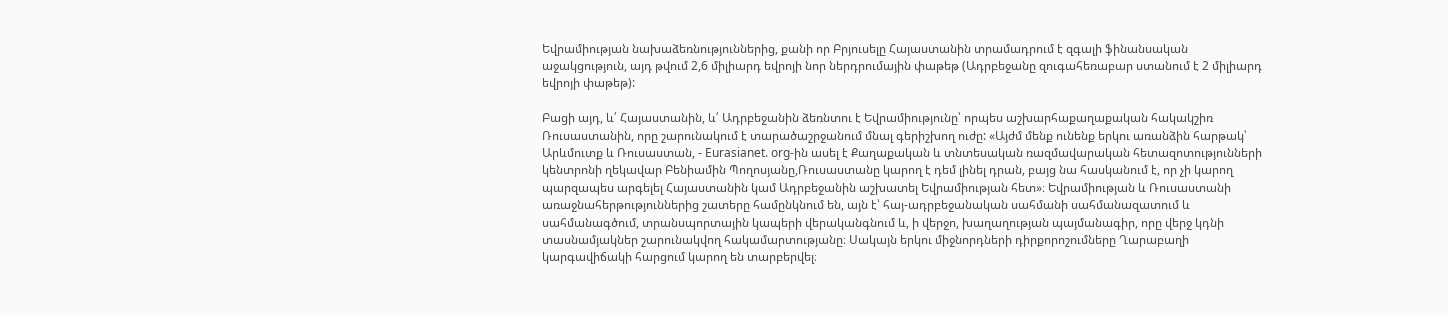Եվրամիության նախաձեռնություններից, քանի որ Բրյուսելը Հայաստանին տրամադրում է զգալի ֆինանսական աջակցություն, այդ թվում 2,6 միլիարդ եվրոյի նոր ներդրումային փաթեթ (Ադրբեջանը զուգահեռաբար ստանում է 2 միլիարդ եվրոյի փաթեթ):

Բացի այդ, և՛ Հայաստանին, և՛ Ադրբեջանին ձեռնտու է Եվրամիությունը՝ որպես աշխարհաքաղաքական հակակշիռ Ռուսաստանին, որը շարունակում է տարածաշրջանում մնալ գերիշխող ուժը: «Այժմ մենք ունենք երկու առանձին հարթակ՝ Արևմուտք և Ռուսաստան, - Eurasianet. org-ին ասել է Քաղաքական և տնտեսական ռազմավարական հետազոտությունների կենտրոնի ղեկավար Բենիամին Պողոսյանը,Ռուսաստանը կարող է դեմ լինել դրան, բայց նա հասկանում է, որ չի կարող պարզապես արգելել Հայաստանին կամ Ադրբեջանին աշխատել Եվրամիության հետ»։ Եվրամիության և Ռուսաստանի առաջնահերթություններից շատերը համընկնում են, այն է՝ հայ-ադրբեջանական սահմանի սահմանազատում և սահմանագծում, տրանսպորտային կապերի վերականգնում և, ի վերջո, խաղաղության պայմանագիր, որը վերջ կդնի տասնամյակներ շարունակվող հակամարտությանը։ Սակայն երկու միջնորդների դիրքորոշումները Ղարաբաղի կարգավիճակի հարցում կարող են տարբերվել։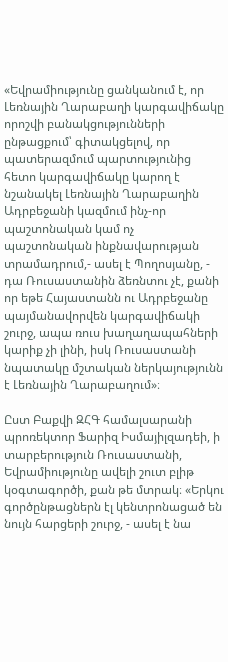«Եվրամիությունը ցանկանում է, որ Լեռնային Ղարաբաղի կարգավիճակը որոշվի բանակցությունների ընթացքում՝ գիտակցելով, որ պատերազմում պարտությունից հետո կարգավիճակը կարող է նշանակել Լեռնային Ղարաբաղին Ադրբեջանի կազմում ինչ-որ պաշտոնական կամ ոչ պաշտոնական ինքնավարության տրամադրում,- ասել է Պողոսյանը, - դա Ռուսաստանին ձեռնտու չէ, քանի որ եթե Հայաստանն ու Ադրբեջանը պայմանավորվեն կարգավիճակի շուրջ, ապա ռուս խաղաղապահների կարիք չի լինի, իսկ Ռուսաստանի նպատակը մշտական ներկայությունն է Լեռնային Ղարաբաղում»։

Ըստ Բաքվի ԶՀԳ համալսարանի պրոռեկտոր Ֆարիզ Իսմայիլզադեի, ի տարբերություն Ռուսաստանի, Եվրամիությունը ավելի շուտ բլիթ կօգտագործի, քան թե մտրակ։ «Երկու գործընթացներն էլ կենտրոնացած են նույն հարցերի շուրջ, - ասել է նա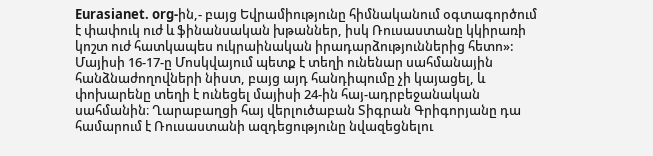Eurasianet. org-ին,- բայց Եվրամիությունը հիմնականում օգտագործում է փափուկ ուժ և ֆինանսական խթաններ, իսկ Ռուսաստանը կկիրառի կոշտ ուժ հատկապես ուկրաինական իրադարձություններից հետո»: Մայիսի 16-17-ը Մոսկվայում պետք է տեղի ունենար սահմանային հանձնաժողովների նիստ, բայց այդ հանդիպումը չի կայացել, և փոխարենը տեղի է ունեցել մայիսի 24-ին հայ-ադրբեջանական սահմանին։ Ղարաբաղցի հայ վերլուծաբան Տիգրան Գրիգորյանը դա համարում է Ռուսաստանի ազդեցությունը նվազեցնելու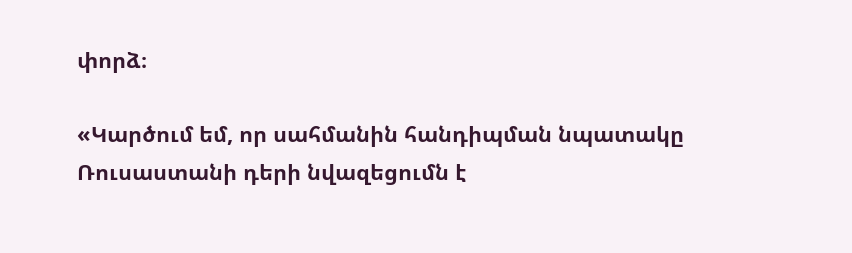փորձ։

«Կարծում եմ, որ սահմանին հանդիպման նպատակը Ռուսաստանի դերի նվազեցումն է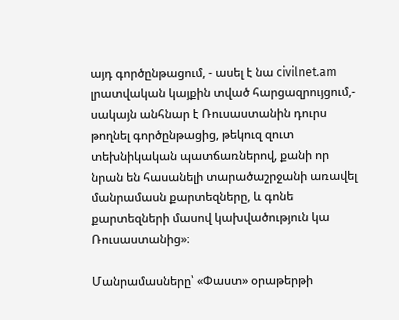այդ գործընթացում, - ասել է նա civilnet.am լրատվական կայքին տված հարցազրույցում,- սակայն անհնար է Ռուսաստանին դուրս թողնել գործընթացից, թեկուզ զուտ տեխնիկական պատճառներով, քանի որ նրան են հասանելի տարածաշրջանի առավել մանրամասն քարտեզները, և գոնե քարտեզների մասով կախվածություն կա Ռուսաստանից»։

Մանրամասները՝ «Փաստ» օրաթերթի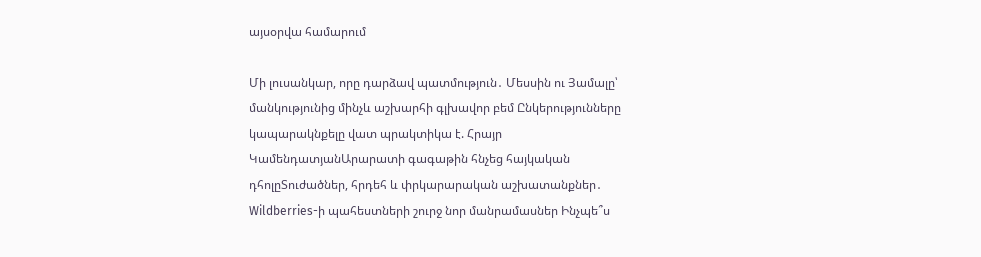այսօրվա համարում

Մի լուսանկար, որը դարձավ պատմություն․ Մեսսին ու Յամալը՝ մանկությունից մինչև աշխարհի գլխավոր բեմ Ընկերությունները կապարակնքելը վատ պրակտիկա է. Հրայր ԿամենդատյանԱրարատի գագաթին հնչեց հայկական դհոլըՏուժածներ, հրդեհ և փրկարարական աշխատանքներ․ Wildberries-ի պահեստների շուրջ նոր մանրամասներ Ինչպե՞ս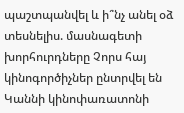պաշտպանվել և ի՞նչ անել օձ տեսնելիս. մասնագետի խորհուրդները Չորս հայ կինոգործիչներ ընտրվել են Կաննի կինոփառատոնի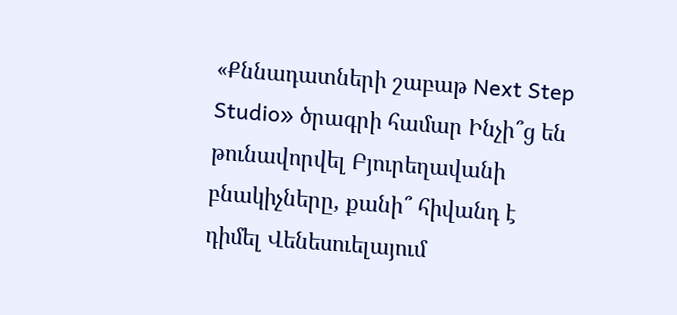«Քննադատների շաբաթ Next Step Studio» ծրագրի համար Ինչի՞ց են թունավորվել Բյուրեղավանի բնակիչները, քանի՞ հիվանդ է դիմել Վենեսուելայում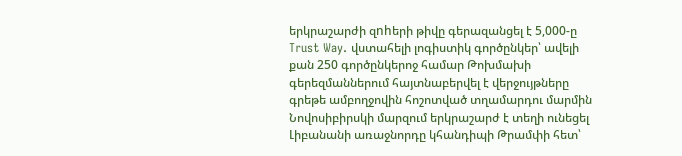երկրաշարժի զnhերի թիվը գերազանցել է 5,000-ը Trust Way. վստահելի լոգիստիկ գործընկեր՝ ավելի քան 250 գործընկերոջ համար Թոխմախի գերեզմաններում հայտնաբերվել է վերջույթները գրեթե ամբողջովին հոշոտված տղամարդու մարմին Նովոսիբիրսկի մարզում երկրաշարժ է տեղի ունեցել Լիբանանի առաջնորդը կհանդիպի Թրամփի հետ՝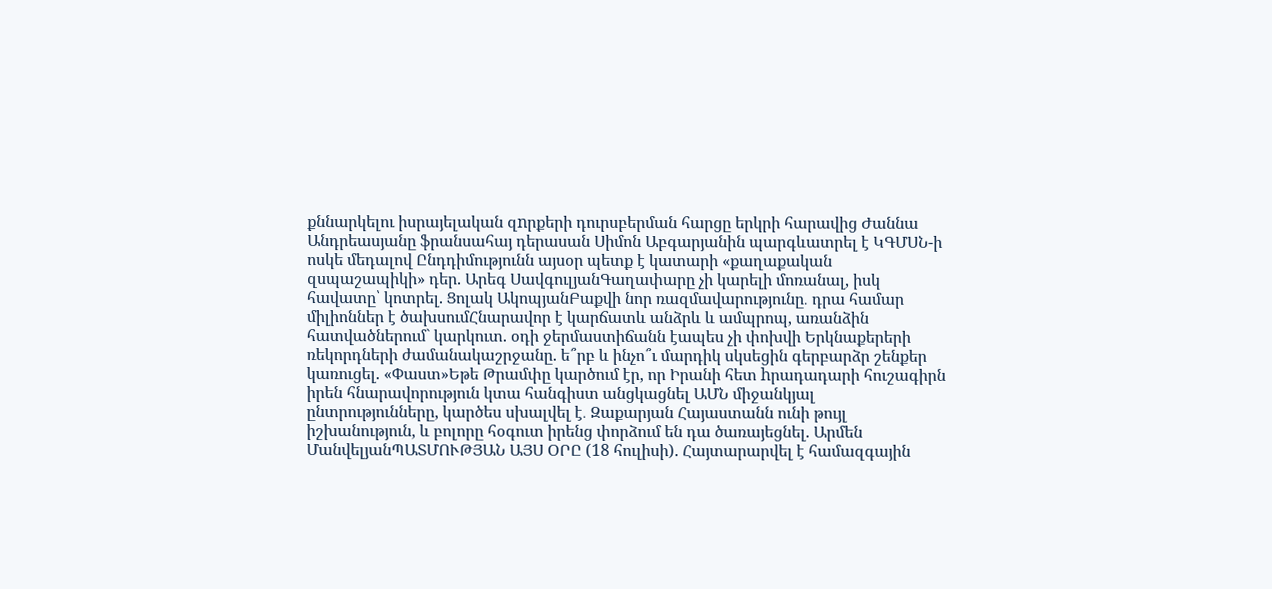քննարկելու իսրայելական զnրքերի դուրսբերման հարցը երկրի հարավից Ժաննա Անդրեասյանը ֆրանսահայ դերասան Սիմոն Աբգարյանին պարգևատրել է ԿԳՄՍՆ-ի ոսկե մեդալով Ընդդիմությունն այսօր պետք է կատարի «քաղաքական զսպաշապիկի» դեր. Արեգ ՍավգուլյանԳաղափարը չի կարելի մոռանալ, իսկ հավատը՝ կոտրել. Ցոլակ ԱկոպյանԲաքվի նոր ռազմավարությունը․ դրա համար միլիոններ է ծախսումՀնարավոր է կարճատև անձրև և ամպրոպ, առանձին հատվածներում` կարկուտ. օդի ջերմաստիճանն էապես չի փոխվի Երկնաքերերի ռեկորդների ժամանակաշրջանը. ե՞րբ և ինչո՞ւ մարդիկ սկսեցին գերբարձր շենքեր կառուցել. «Փաստ»Եթե Թրամփը կարծում էր, որ Իրանի հետ hրադադարի հուշագիրն իրեն հնարավորություն կտա հանգիստ անցկացնել ԱՄՆ միջանկյալ ընտրությունները, կարծես սխալվել է․ Զաքարյան Հայաստանն ունի թույլ իշխանություն, և բոլորը հօգուտ իրենց փորձում են դա ծառայեցնել. Արմեն ՄանվելյանՊԱՏՄՈՒԹՅԱՆ ԱՅՍ ՕՐԸ (18 հուլիսի). Հայտարարվել է համազգային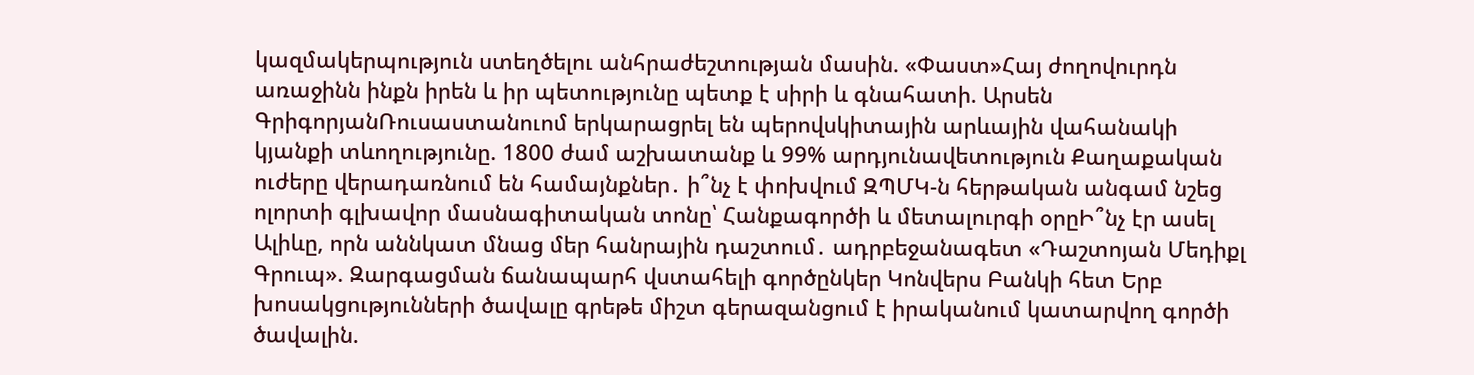կազմակերպություն ստեղծելու անհրաժեշտության մասին. «Փաստ»Հայ ժողովուրդն առաջինն ինքն իրեն և իր պետությունը պետք է սիրի և գնահատի. Արսեն ԳրիգորյանՌուսաստանուոմ երկարացրել են պերովսկիտային արևային վահանակի կյանքի տևողությունը. 1800 ժամ աշխատանք և 99% արդյունավետություն Քաղաքական ուժերը վերադառնում են համայնքներ․ ի՞նչ է փոխվում ԶՊՄԿ-ն հերթական անգամ նշեց ոլորտի գլխավոր մասնագիտական տոնը՝ Հանքագործի և մետալուրգի օրըԻ՞նչ էր ասել Ալիևը, որն աննկատ մնաց մեր հանրային դաշտում․ ադրբեջանագետ «Դաշտոյան Մեդիքլ Գրուպ». Զարգացման ճանապարհ վստահելի գործընկեր Կոնվերս Բանկի հետ Երբ խոսակցությունների ծավալը գրեթե միշտ գերազանցում է իրականում կատարվող գործի ծավալին.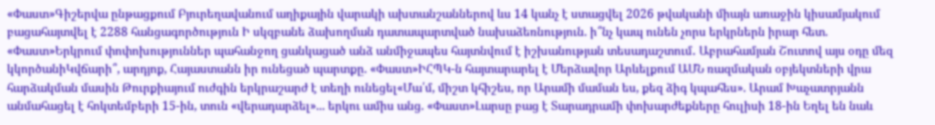«Փաստ»Գիշերվա ընթացքում Բյուրեղավանում աղիքային վարակի ախտանշաններով ևս 14 կանչ է ստացվել 2026 թվականի միայն առաջին կիսամյակում բացահայտվել է 2288 հանցագործություն Ի սկզբանե ձախողման դատապարտված նախաձեռնություն. ի՞նչ կապ ունեն չորս երկրներն իրար հետ. «Փաստ»Երկրում փոփոխություններ պահանջող ցանկացած անձ անմիջապես հայտնվում է իշխանության տեսադաշտում․ Աբրահամյան Շուտով այս օդը մեզ կկործանիԿվճարի՞, արդյոք, Հայաստանն իր ունեցած պարտքը. «Փաստ»ԻՀՊԿ-ն հայտարարել է Մերձավոր Արևելքում ԱՄՆ ռազմական օբյեկտների վրա հարձակման մասին Թուրքիայում ուժգին երկրաշարժ է տեղի ունեցել«Մա՛մ, միշտ կհիշես, որ Արամի մաման ես, քեզ ձիգ կպահես». Արամ Խաչատրյանն անմահացել է հոկտեմբերի 15-ին, տուն «վերադարձել»... երկու ամիս անց. «Փաստ»Լարսը բաց է Տարադրամի փոխարժեքները հուլիսի 18-ին Եղել են նաև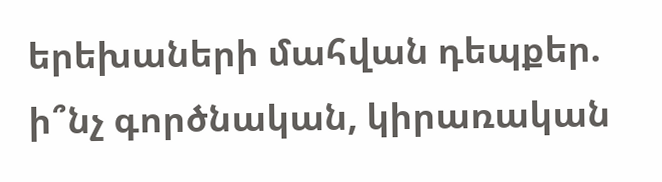երեխաների մահվան դեպքեր. ի՞նչ գործնական, կիրառական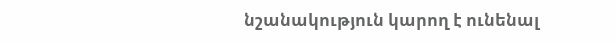նշանակություն կարող է ունենալ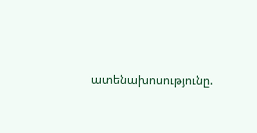ատենախոսությունը.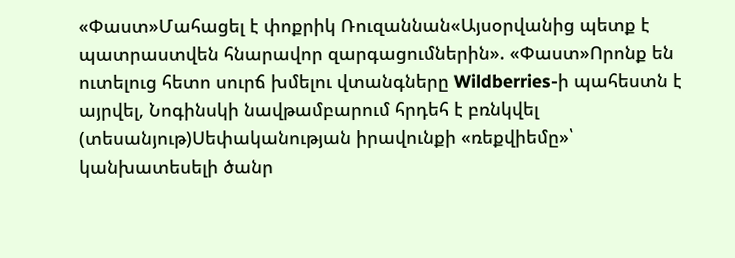«Փաստ»Մահացել է փոքրիկ Ռուզաննան«Այսօրվանից պետք է պատրաստվեն հնարավոր զարգացումներին». «Փաստ»Որոնք են ուտելուց հետո սուրճ խմելու վտանգները Wildberries-ի պահեստն է այրվել, Նոգինսկի նավթամբարում հրդեհ է բռնկվել (տեսանյութ)Սեփականության իրավունքի «ռեքվիեմը»՝ կանխատեսելի ծանր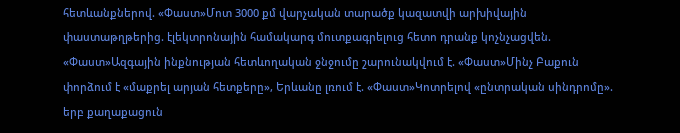հետևանքներով. «Փաստ»Մոտ 3000 քմ վարչական տարածք կազատվի արխիվային փաստաթղթերից. էլեկտրոնային համակարգ մուտքագրելուց հետո դրանք կոչնչացվեն. «Փաստ»Ազգային ինքնության հետևողական ջնջումը շարունակվում է. «Փաստ»Մինչ Բաքուն փորձում է «մաքրել արյան հետքերը», Երևանը լռում է. «Փաստ»Կոտրելով «ընտրական սինդրոմը». երբ քաղաքացուն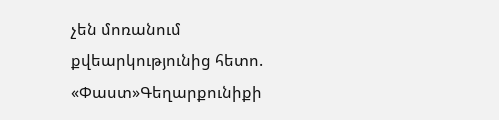չեն մոռանում քվեարկությունից հետո. «Փաստ»Գեղարքունիքի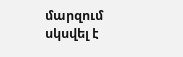մարզում սկսվել է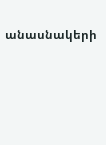անասնակերի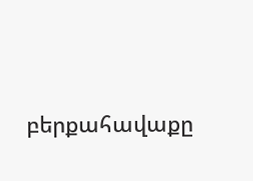բերքահավաքը